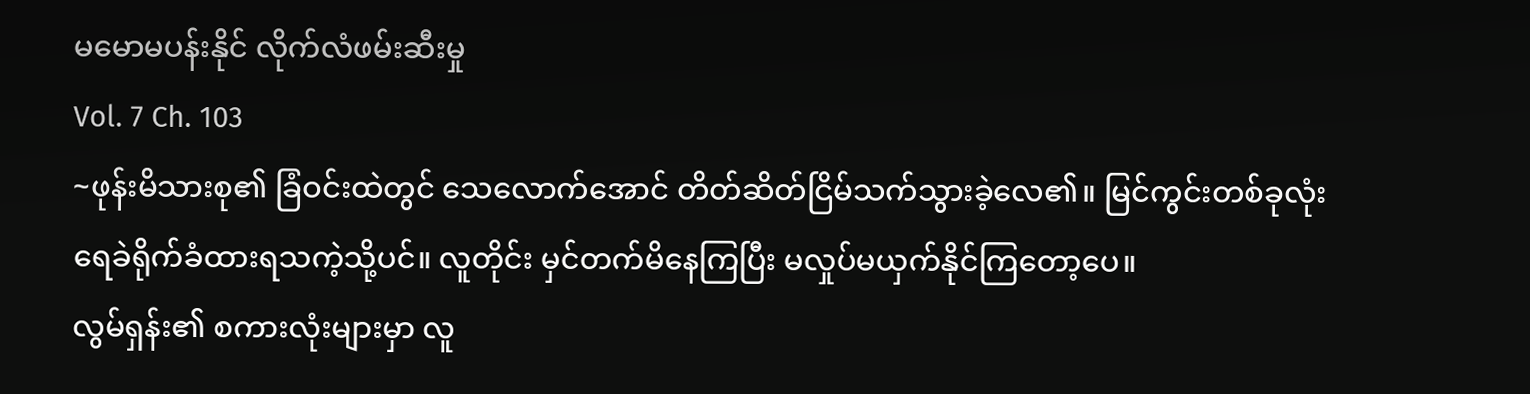မမောမပန်းနိုင် လိုက်လံဖမ်းဆီးမှု
Vol. 7 Ch. 103
~ဖုန်းမိသားစု၏ ခြံဝင်းထဲတွင် သေလောက်အောင် တိတ်ဆိတ်ငြိမ်သက်သွားခဲ့လေ၏။ မြင်ကွင်းတစ်ခုလုံး ရေခဲရိုက်ခံထားရသကဲ့သို့ပင်။ လူတိုင်း မှင်တက်မိနေကြပြီး မလှုပ်မယှက်နိုင်ကြတော့ပေ။
လွမ်ရှန်း၏ စကားလုံးများမှာ လူ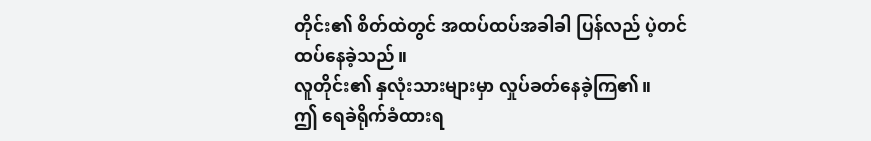တိုင်း၏ စိတ်ထဲတွင် အထပ်ထပ်အခါခါ ပြန်လည် ပဲ့တင်ထပ်နေခဲ့သည်။
လူတိုင်း၏ နှလုံးသားများမှာ လှုပ်ခတ်နေခဲ့ကြ၏။
ဤ ရေခဲရိုက်ခံထားရ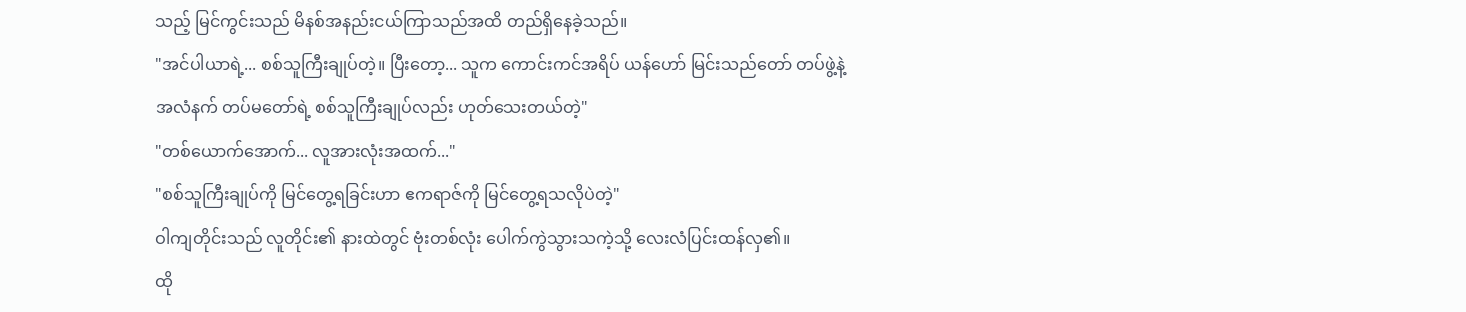သည့် မြင်ကွင်းသည် မိနစ်အနည်းငယ်ကြာသည်အထိ တည်ရှိနေခဲ့သည်။
"အင်ပါယာရဲ့... စစ်သူကြီးချုပ်တဲ့။ ပြီးတော့... သူက ကောင်းကင်အရိပ် ယန်ဟော် မြင်းသည်တော် တပ်ဖွဲ့နဲ့ အလံနက် တပ်မတော်ရဲ့ စစ်သူကြီးချုပ်လည်း ဟုတ်သေးတယ်တဲ့"
"တစ်ယောက်အောက်... လူအားလုံးအထက်..."
"စစ်သူကြီးချုပ်ကို မြင်တွေ့ရခြင်းဟာ ဧကရာဇ်ကို မြင်တွေ့ရသလိုပဲတဲ့"
ဝါကျတိုင်းသည် လူတိုင်း၏ နားထဲတွင် ဗုံးတစ်လုံး ပေါက်ကွဲသွားသကဲ့သို့ လေးလံပြင်းထန်လှ၏။
ထို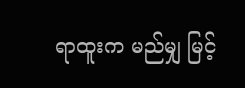ရာထူးက မည်မျှ မြင့်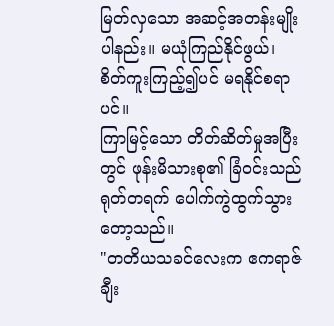မြတ်လှသော အဆင့်အတန်းမျိုးပါနည်း။ မယုံကြည်နိုင်ဖွယ်၊ စိတ်ကူးကြည့်၍ပင် မရနိုင်စရာပင်။
ကြာမြင့်သော တိတ်ဆိတ်မှုအပြီးတွင် ဖုန်းမိသားစု၏ ခြံဝင်းသည် ရုတ်တရက် ပေါက်ကွဲထွက်သွားတော့သည်။
"တတိယသခင်လေးက ဧကရာဇ် ချီး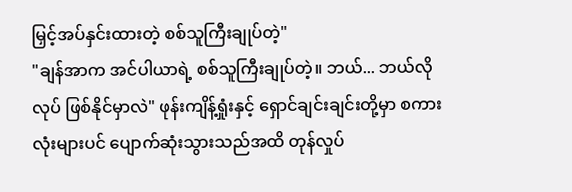မြှင့်အပ်နှင်းထားတဲ့ စစ်သူကြီးချုပ်တဲ့"
"ချန်အာက အင်ပါယာရဲ့ စစ်သူကြီးချုပ်တဲ့။ ဘယ်... ဘယ်လိုလုပ် ဖြစ်နိုင်မှာလဲ" ဖုန်းကျိန့်ရှုံးနှင့် ရှောင်ချင်းချင်းတို့မှာ စကားလုံးများပင် ပျောက်ဆုံးသွားသည်အထိ တုန်လှုပ်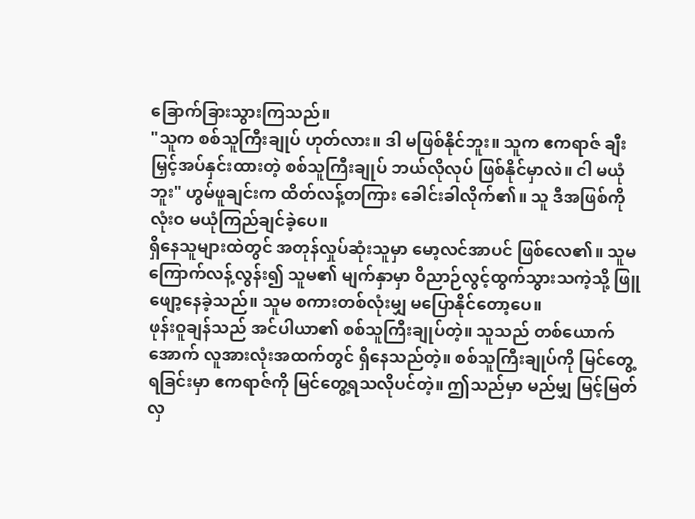ခြောက်ခြားသွားကြသည်။
"သူက စစ်သူကြီးချုပ် ဟုတ်လား။ ဒါ မဖြစ်နိုင်ဘူး။ သူက ဧကရာဇ် ချီးမြှင့်အပ်နှင်းထားတဲ့ စစ်သူကြီးချုပ် ဘယ်လိုလုပ် ဖြစ်နိုင်မှာလဲ။ ငါ မယုံဘူး" ဟွမ်ဖူချင်းက ထိတ်လန့်တကြား ခေါင်းခါလိုက်၏။ သူ ဒီအဖြစ်ကို လုံးဝ မယုံကြည်ချင်ခဲ့ပေ။
ရှိနေသူများထဲတွင် အတုန်လှုပ်ဆုံးသူမှာ မော့လင်အာပင် ဖြစ်လေ၏။ သူမ ကြောက်လန့်လွန်း၍ သူမ၏ မျက်နှာမှာ ဝိညာဉ်လွင့်ထွက်သွားသကဲ့သို့ ဖြူဖျော့နေခဲ့သည်။ သူမ စကားတစ်လုံးမျှ မပြောနိုင်တော့ပေ။
ဖုန်းဝူချန်သည် အင်ပါယာ၏ စစ်သူကြီးချုပ်တဲ့။ သူသည် တစ်ယောက်အောက် လူအားလုံးအထက်တွင် ရှိနေသည်တဲ့။ စစ်သူကြီးချုပ်ကို မြင်တွေ့ရခြင်းမှာ ဧကရာဇ်ကို မြင်တွေ့ရသလိုပင်တဲ့။ ဤသည်မှာ မည်မျှ မြင့်မြတ်လှ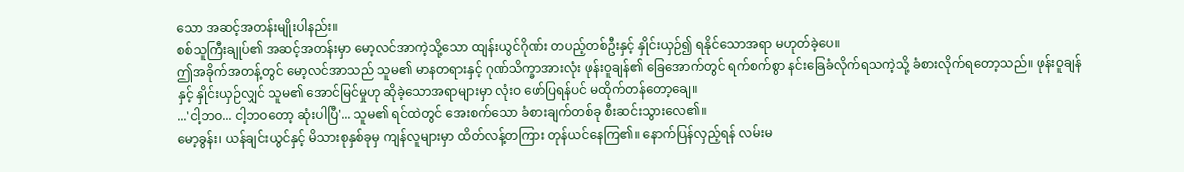သော အဆင့်အတန်းမျိုးပါနည်း။
စစ်သူကြီးချုပ်၏ အဆင့်အတန်းမှာ မော့လင်အာကဲ့သို့သော ထျန်းယွင်ဂိုဏ်း တပည့်တစ်ဦးနှင့် နှိုင်းယှဉ်၍ ရနိုင်သောအရာ မဟုတ်ခဲ့ပေ။
ဤအခိုက်အတန့်တွင် မော့လင်အာသည် သူမ၏ မာနတရားနှင့် ဂုဏ်သိက္ခာအားလုံး ဖုန်းဝူချန်၏ ခြေအောက်တွင် ရက်စက်စွာ နင်းခြေခံလိုက်ရသကဲ့သို့ ခံစားလိုက်ရတော့သည်။ ဖုန်းဝူချန်နှင့် နှိုင်းယှဉ်လျှင် သူမ၏ အောင်မြင်မှုဟု ဆိုခဲ့သောအရာများမှာ လုံးဝ ဖော်ပြရန်ပင် မထိုက်တန်တော့ချေ။
...'ငါ့ဘဝ... ငါ့ဘဝတော့ ဆုံးပါပြီ'... သူမ၏ ရင်ထဲတွင် အေးစက်သော ခံစားချက်တစ်ခု စီးဆင်းသွားလေ၏။
မော့ခွန်း၊ ယန်ချင်းယွင်နှင့် မိသားစုနှစ်ခုမှ ကျန်လူများမှာ ထိတ်လန့်တကြား တုန်ယင်နေကြ၏။ နောက်ပြန်လှည့်ရန် လမ်းမ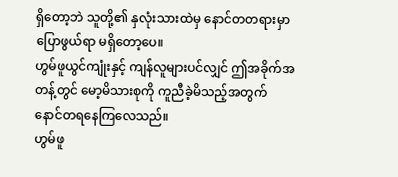ရှိတော့ဘဲ သူတို့၏ နှလုံးသားထဲမှ နောင်တတရားမှာ ပြောဖွယ်ရာ မရှိတော့ပေ။
ဟွမ်ဖူယွင်ကျုံးနှင့် ကျန်လူများပင်လျှင် ဤအခိုက်အတန့်တွင် မော့မိသားစုကို ကူညီခဲ့မိသည့်အတွက် နောင်တရနေကြလေသည်။
ဟွမ်ဖူ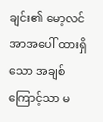ချင်း၏ မော့လင်အာအပေါ် ထားရှိသော အချစ်ကြောင့်သာ မ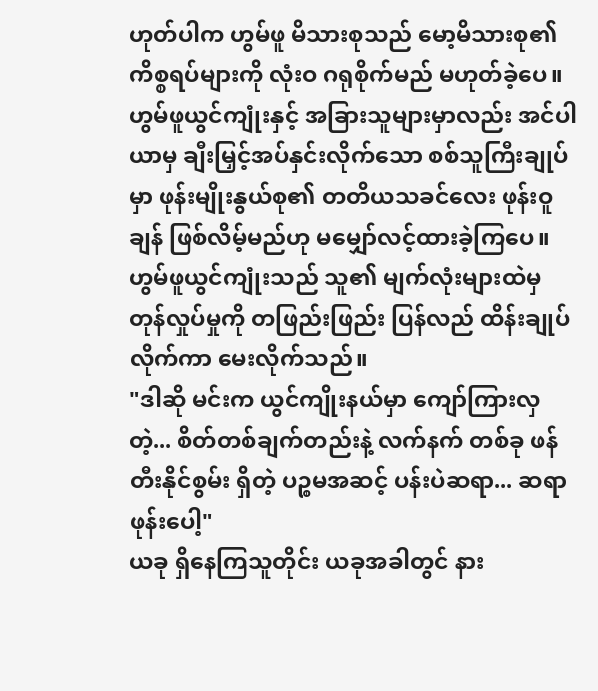ဟုတ်ပါက ဟွမ်ဖူ မိသားစုသည် မော့မိသားစု၏ ကိစ္စရပ်များကို လုံးဝ ဂရုစိုက်မည် မဟုတ်ခဲ့ပေ။
ဟွမ်ဖူယွင်ကျုံးနှင့် အခြားသူများမှာလည်း အင်ပါယာမှ ချီးမြှင့်အပ်နှင်းလိုက်သော စစ်သူကြီးချုပ်မှာ ဖုန်းမျိုးနွယ်စု၏ တတိယသခင်လေး ဖုန်းဝူချန် ဖြစ်လိမ့်မည်ဟု မမျှော်လင့်ထားခဲ့ကြပေ။
ဟွမ်ဖူယွင်ကျုံးသည် သူ၏ မျက်လုံးများထဲမှ တုန်လှုပ်မှုကို တဖြည်းဖြည်း ပြန်လည် ထိန်းချုပ်လိုက်ကာ မေးလိုက်သည်။
"ဒါဆို မင်းက ယွင်ကျိုးနယ်မှာ ကျော်ကြားလှတဲ့... စိတ်တစ်ချက်တည်းနဲ့ လက်နက် တစ်ခု ဖန်တီးနိုင်စွမ်း ရှိတဲ့ ပဉ္စမအဆင့် ပန်းပဲဆရာ... ဆရာဖုန်းပေါ့"
ယခု ရှိနေကြသူတိုင်း ယခုအခါတွင် နား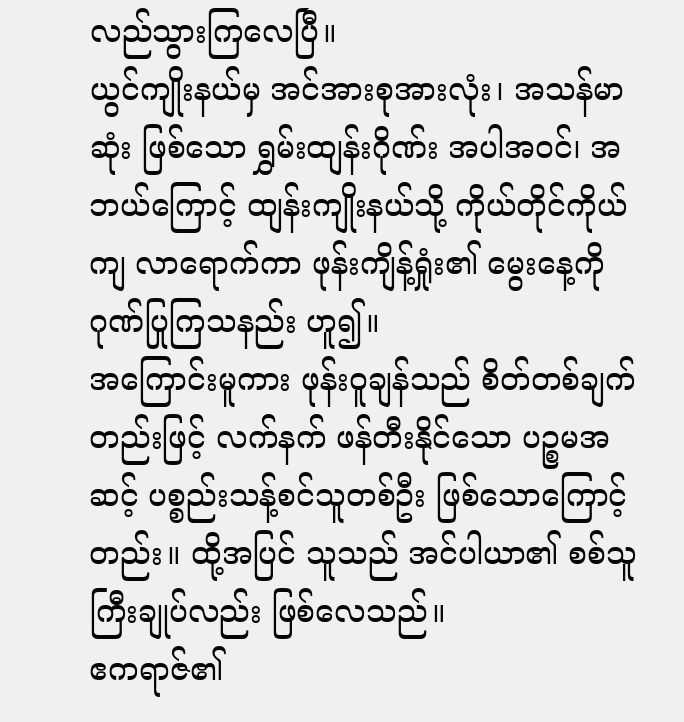လည်သွားကြလေပြီ။
ယွင်ကျိုးနယ်မှ အင်အားစုအားလုံး၊ အသန်မာဆုံး ဖြစ်သော ရွှမ်းထျန်းဂိုဏ်း အပါအဝင်၊ အဘယ်ကြောင့် ထျန်းကျိုးနယ်သို့ ကိုယ်တိုင်ကိုယ်ကျ လာရောက်ကာ ဖုန်းကျိန့်ရှုံး၏ မွေးနေ့ကို ဂုဏ်ပြုကြသနည်း ဟူ၍။
အကြောင်းမူကား ဖုန်းဝူချန်သည် စိတ်တစ်ချက်တည်းဖြင့် လက်နက် ဖန်တီးနိုင်သော ပဉ္စမအဆင့် ပစ္စည်းသန့်စင်သူတစ်ဦး ဖြစ်သောကြောင့်တည်း။ ထို့အပြင် သူသည် အင်ပါယာ၏ စစ်သူကြီးချုပ်လည်း ဖြစ်လေသည်။
ဧကရာဇ်၏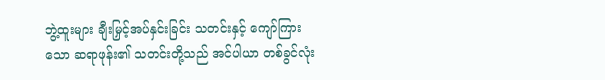ဘွဲ့ထူးများ ချီးမြှင့်အပ်နှင်းခြင်း သတင်းနှင့် ကျော်ကြားသော ဆရာဖုန်း၏ သတင်းတို့သည် အင်ပါယာ တစ်ခွင်လုံး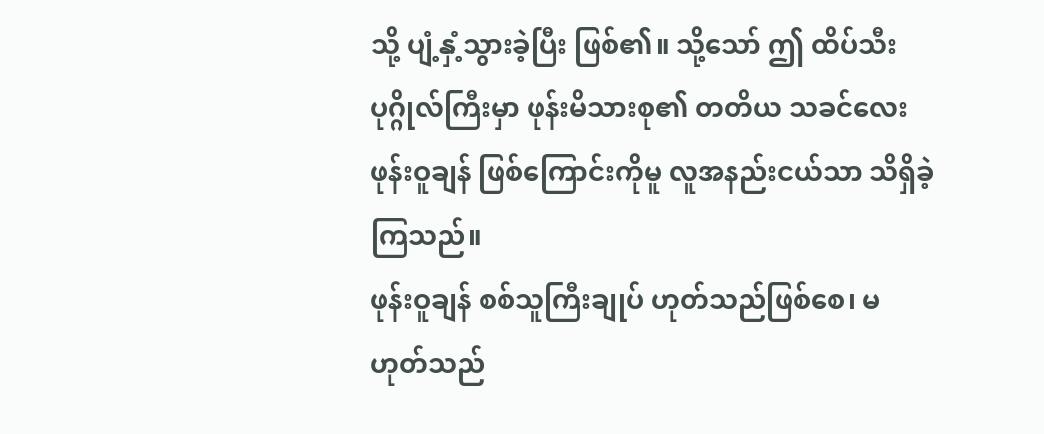သို့ ပျံ့နှံ့သွားခဲ့ပြီး ဖြစ်၏။ သို့သော် ဤ ထိပ်သီးပုဂ္ဂိုလ်ကြီးမှာ ဖုန်းမိသားစု၏ တတိယ သခင်လေး ဖုန်းဝူချန် ဖြစ်ကြောင်းကိုမူ လူအနည်းငယ်သာ သိရှိခဲ့ကြသည်။
ဖုန်းဝူချန် စစ်သူကြီးချုပ် ဟုတ်သည်ဖြစ်စေ၊ မဟုတ်သည်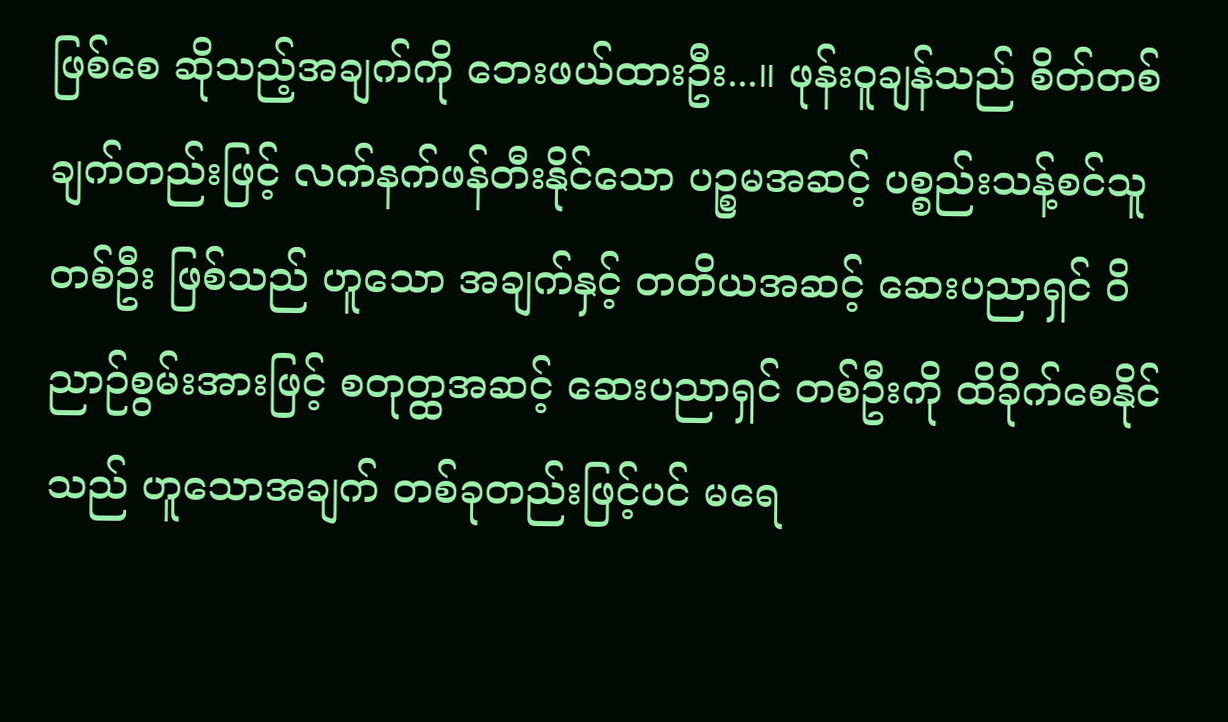ဖြစ်စေ ဆိုသည့်အချက်ကို ဘေးဖယ်ထားဦး...။ ဖုန်းဝူချန်သည် စိတ်တစ်ချက်တည်းဖြင့် လက်နက်ဖန်တီးနိုင်သော ပဉ္စမအဆင့် ပစ္စည်းသန့်စင်သူ တစ်ဦး ဖြစ်သည် ဟူသော အချက်နှင့် တတိယအဆင့် ဆေးပညာရှင် ဝိညာဉ်စွမ်းအားဖြင့် စတုတ္ထအဆင့် ဆေးပညာရှင် တစ်ဦးကို ထိခိုက်စေနိုင်သည် ဟူသောအချက် တစ်ခုတည်းဖြင့်ပင် မရေ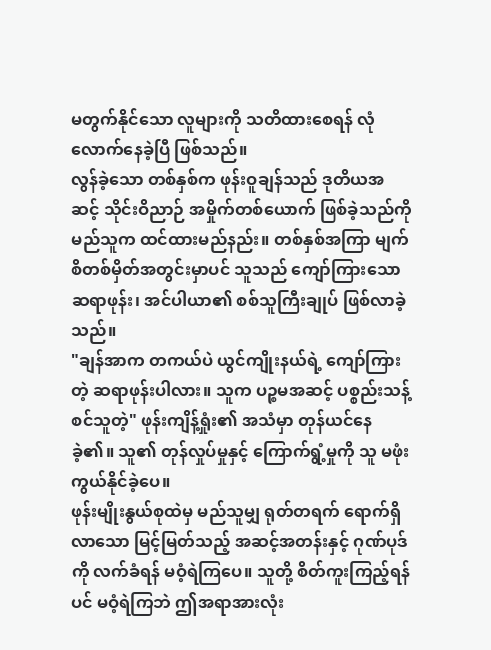မတွက်နိုင်သော လူများကို သတိထားစေရန် လုံလောက်နေခဲ့ပြီ ဖြစ်သည်။
လွန်ခဲ့သော တစ်နှစ်က ဖုန်းဝူချန်သည် ဒုတိယအဆင့် သိုင်းဝိညာဉ် အမှိုက်တစ်ယောက် ဖြစ်ခဲ့သည်ကို မည်သူက ထင်ထားမည်နည်း။ တစ်နှစ်အကြာ မျက်စိတစ်မှိတ်အတွင်းမှာပင် သူသည် ကျော်ကြားသော ဆရာဖုန်း၊ အင်ပါယာ၏ စစ်သူကြီးချုပ် ဖြစ်လာခဲ့သည်။
"ချန်အာက တကယ်ပဲ ယွင်ကျိုးနယ်ရဲ့ ကျော်ကြားတဲ့ ဆရာဖုန်းပါလား။ သူက ပဉ္စမအဆင့် ပစ္စည်းသန့်စင်သူတဲ့" ဖုန်းကျိန့်ရှုံး၏ အသံမှာ တုန်ယင်နေခဲ့၏။ သူ၏ တုန်လှုပ်မှုနှင့် ကြောက်ရွံ့မှုကို သူ မဖုံးကွယ်နိုင်ခဲ့ပေ။
ဖုန်းမျိုးနွယ်စုထဲမှ မည်သူမျှ ရုတ်တရက် ရောက်ရှိလာသော မြင့်မြတ်သည့် အဆင့်အတန်းနှင့် ဂုဏ်ပုဒ်ကို လက်ခံရန် မဝံ့ရဲကြပေ။ သူတို့ စိတ်ကူးကြည့်ရန်ပင် မဝံ့ရဲကြဘဲ ဤအရာအားလုံး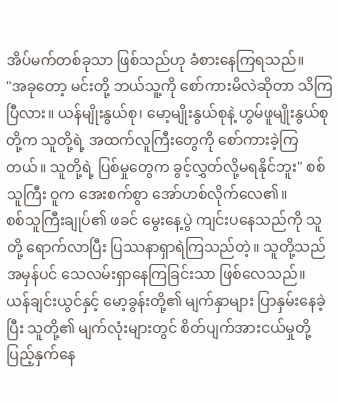အိပ်မက်တစ်ခုသာ ဖြစ်သည်ဟု ခံစားနေကြရသည်။
"အခုတော့ မင်းတို့ ဘယ်သူ့ကို စော်ကားမိလဲဆိုတာ သိကြပြီလား။ ယန်မျိုးနွယ်စု၊ မော့မျိုးနွယ်စုနဲ့ ဟွမ်ဖူမျိုးနွယ်စုတို့က သူတို့ရဲ့ အထက်လူကြီးတွေကို စော်ကားခဲ့ကြတယ်။ သူတို့ရဲ့ ပြစ်မှုတွေက ခွင့်လွှတ်လို့မရနိုင်ဘူး" စစ်သူကြီး ဝူက အေးစက်စွာ အော်ဟစ်လိုက်လေ၏။
စစ်သူကြီးချုပ်၏ ဖခင် မွေးနေ့ပွဲ ကျင်းပနေသည်ကို သူတို့ ရောက်လာပြီး ပြဿနာရှာရဲကြသည်တဲ့။ သူတို့သည် အမှန်ပင် သေလမ်းရှာနေကြခြင်းသာ ဖြစ်လေသည်။
ယန်ချင်းယွင်နှင့် မော့ခွန်းတို့၏ မျက်နှာများ ပြာနှမ်းနေခဲ့ပြီး သူတို့၏ မျက်လုံးများတွင် စိတ်ပျက်အားငယ်မှုတို့ ပြည့်နှက်နေ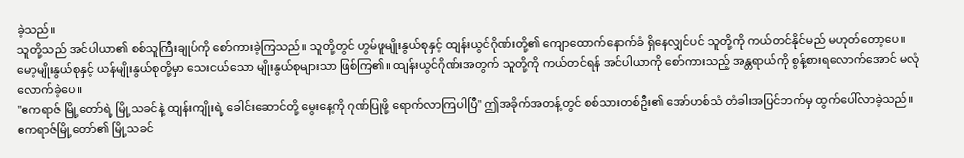ခဲ့သည်။
သူတို့သည် အင်ပါယာ၏ စစ်သူကြီးချုပ်ကို စော်ကားခဲ့ကြသည်။ သူတို့တွင် ဟွမ်ဖူမျိုးနွယ်စုနှင့် ထျန်းယွင်ဂိုဏ်းတို့၏ ကျောထောက်နောက်ခံ ရှိနေလျှင်ပင် သူတို့ကို ကယ်တင်နိုင်မည် မဟုတ်တော့ပေ။
မော့မျိုးနွယ်စုနှင့် ယန်မျိုးနွယ်စုတို့မှာ သေးငယ်သော မျိုးနွယ်စုများသာ ဖြစ်ကြ၏။ ထျန်းယွင်ဂိုဏ်းအတွက် သူတို့ကို ကယ်တင်ရန် အင်ပါယာကို စော်ကားသည့် အန္တရာယ်ကို စွန့်စားရလောက်အောင် မလုံလောက်ခဲ့ပေ။
"ဧကရာဇ် မြို့တော်ရဲ့ မြို့သခင်နဲ့ ထျန်းကျိုးရဲ့ ခေါင်းဆောင်တို့ မွေးနေ့ကို ဂုဏ်ပြုဖို့ ရောက်လာကြပါပြီ" ဤအခိုက်အတန့်တွင် စစ်သားတစ်ဦး၏ အော်ဟစ်သံ တံခါးအပြင်ဘက်မှ ထွက်ပေါ်လာခဲ့သည်။
ဧကရာဇ်မြို့တော်၏ မြို့သခင်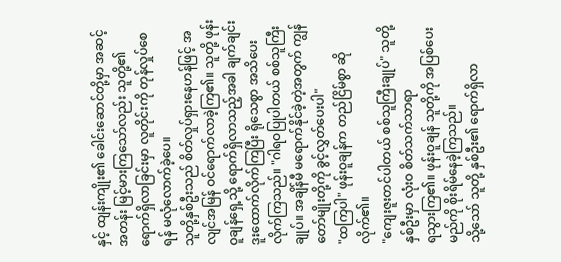နှင့် ထျန်းကျိုး၏ ခေါင်းဆောင်တို့မှာ အဆင့်အတန်း မြင့်မားကြသော်လည်း သူတို့၏ ရောက်ရှိလာခြင်းမှာ လူတိုင်းကို တုန်လှုပ်စေရန် မလုံလောက်ခဲ့ပေ။
သူတို့နှစ်ဦးသည် စိတ်လှုပ်ရှားနေဟန်ဖြင့် အလျင်အမြန် ဝင်ရောက်လာခဲ့ကြ၏။ သူတို့ ဖုန်းဝူချန်ရှေ့သို့ ရောက်ရှိလာသည့်အခါ ချက်ချင်း ဒူးထောက်လိုက်ကြပြီး ရိုသေစွာ အသိပေးလိုက်ကြသည်။ "ဂါရဝပြုပါတယ် စစ်သူကြီးချုပ်။ အချိန်မီ မရောက်နိုင်ခဲ့တဲ့အတွက် ကျွန်တော်မျိုးတို့ကို ခွင့်လွှတ်ပေးပါ"
"ထကြပါ" ဖုန်းဝူချန်က တည်ငြိမ်စွာ ဆိုလိုက်၏။
"ကျေးဇူးတင်ပါတယ် စစ်သူကြီးချုပ်" သူတို့နှစ်ဦးမှာ လုံးဝ စိတ်သက်သာရာ
ရသွားကြ၏။ ဖုန်းဝူချန် သူတို့ကို အပြစ်ပေးမည်ကို စိုးရိမ်နေခဲ့ကြသည်။
သို့သော် သူတို့ နှစ်ဦး၏ ရောက်ရှိလာ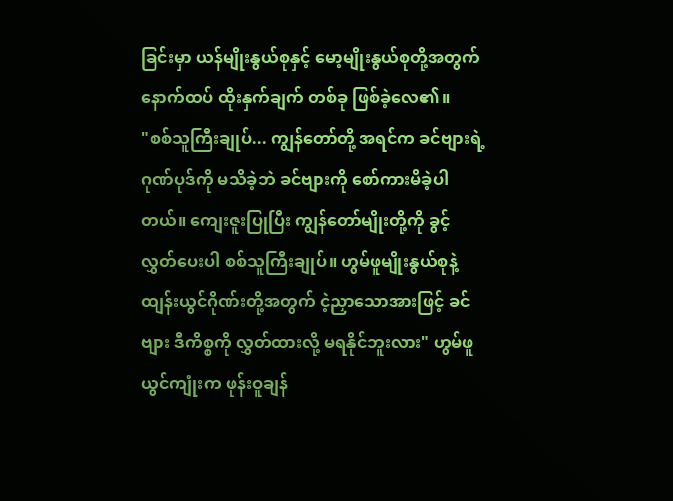ခြင်းမှာ ယန်မျိုးနွယ်စုနှင့် မော့မျိုးနွယ်စုတို့အတွက် နောက်ထပ် ထိုးနှက်ချက် တစ်ခု ဖြစ်ခဲ့လေ၏။
"စစ်သူကြီးချုပ်... ကျွန်တော်တို့ အရင်က ခင်ဗျားရဲ့ ဂုဏ်ပုဒ်ကို မသိခဲ့ဘဲ ခင်ဗျားကို စော်ကားမိခဲ့ပါတယ်။ ကျေးဇူးပြုပြီး ကျွန်တော်မျိုးတို့ကို ခွင့်လွှတ်ပေးပါ စစ်သူကြီးချုပ်။ ဟွမ်ဖူမျိုးနွယ်စုနဲ့ ထျန်းယွင်ဂိုဏ်းတို့အတွက် ငဲ့ညှာသောအားဖြင့် ခင်ဗျား ဒီကိစ္စကို လွှတ်ထားလို့ မရနိုင်ဘူးလား" ဟွမ်ဖူယွင်ကျုံးက ဖုန်းဝူချန်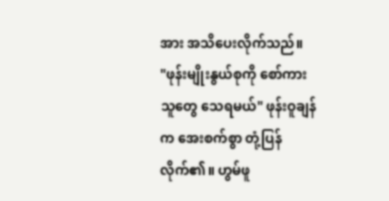အား အသိပေးလိုက်သည်။
"ဖုန်းမျိုးနွယ်စုကို စော်ကားသူတွေ သေရမယ်" ဖုန်းဝူချန်က အေးစက်စွာ တုံ့ပြန်လိုက်၏။ ဟွမ်ဖူ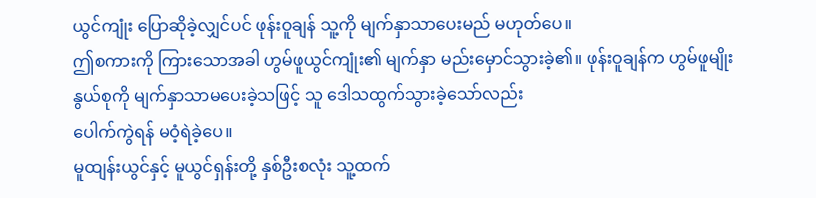ယွင်ကျုံး ပြောဆိုခဲ့လျှင်ပင် ဖုန်းဝူချန် သူ့ကို မျက်နှာသာပေးမည် မဟုတ်ပေ။
ဤစကားကို ကြားသောအခါ ဟွမ်ဖူယွင်ကျုံး၏ မျက်နှာ မည်းမှောင်သွားခဲ့၏။ ဖုန်းဝူချန်က ဟွမ်ဖူမျိုးနွယ်စုကို မျက်နှာသာမပေးခဲ့သဖြင့် သူ ဒေါသထွက်သွားခဲ့သော်လည်း
ပေါက်ကွဲရန် မဝံ့ရဲခဲ့ပေ။
မူထျန်းယွင်နှင့် မူယွင်ရှန်းတို့ နှစ်ဦးစလုံး သူ့ထက်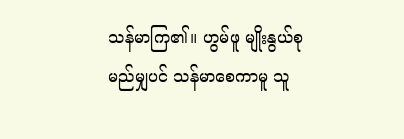သန်မာကြ၏။ ဟွမ်ဖူ မျိုးနွယ်စု မည်မျှပင် သန်မာစေကာမူ သူ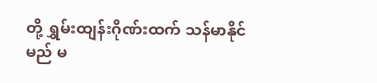တို့ ရွှမ်းထျန်းဂိုဏ်းထက် သန်မာနိုင်မည် မ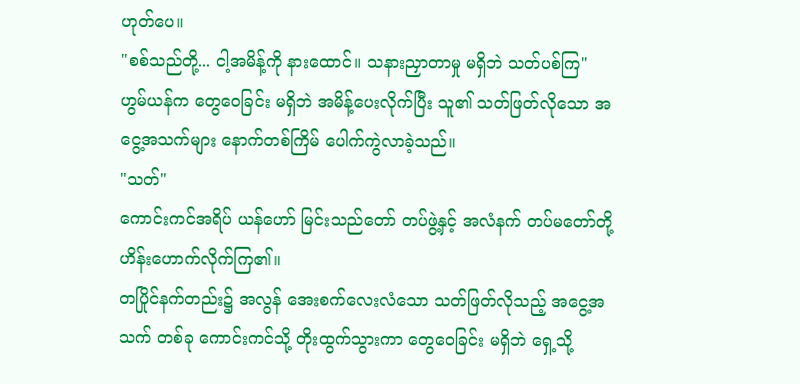ဟုတ်ပေ။
"စစ်သည်တို့... ငါ့အမိန့်ကို နားထောင်။ သနားညှာတာမှု မရှိဘဲ သတ်ပစ်ကြ"
ဟွမ်ယန်က တွေဝေခြင်း မရှိဘဲ အမိန့်ပေးလိုက်ပြီး သူ၏ သတ်ဖြတ်လိုသော အငွေ့အသက်များ နောက်တစ်ကြိမ် ပေါက်ကွဲလာခဲ့သည်။
"သတ်"
ကောင်းကင်အရိပ် ယန်ဟော် မြင်းသည်တော် တပ်ဖွဲ့နှင့် အလံနက် တပ်မတော်တို့ ဟိန်းဟောက်လိုက်ကြ၏။
တပြိုင်နက်တည်း၌ အလွန် အေးစက်လေးလံသော သတ်ဖြတ်လိုသည့် အငွေ့အသက် တစ်ခု ကောင်းကင်သို့ တိုးထွက်သွားကာ တွေဝေခြင်း မရှိဘဲ ရှေ့သို့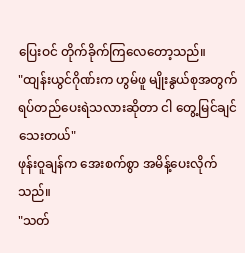ပြေးဝင် တိုက်ခိုက်ကြလေတော့သည်။
"ထျန်းယွင်ဂိုဏ်းက ဟွမ်ဖူ မျိုးနွယ်စုအတွက် ရပ်တည်ပေးရဲသလားဆိုတာ ငါ တွေ့မြင်ချင်သေးတယ်"
ဖုန်းဝူချန်က အေးစက်စွာ အမိန့်ပေးလိုက်သည်။
"သတ်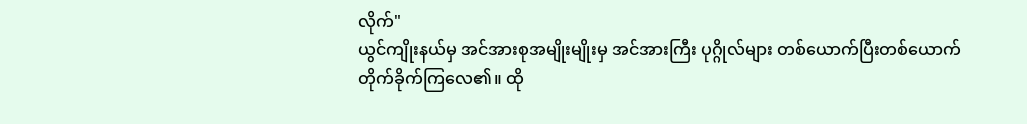လိုက်"
ယွင်ကျိုးနယ်မှ အင်အားစုအမျိုးမျိုးမှ အင်အားကြီး ပုဂ္ဂိုလ်များ တစ်ယောက်ပြီးတစ်ယောက် တိုက်ခိုက်ကြလေ၏။ ထို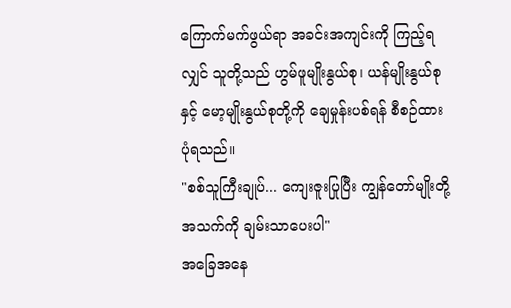ကြောက်မက်ဖွယ်ရာ အခင်းအကျင်းကို ကြည့်ရလျှင် သူတို့သည် ဟွမ်ဖူမျိုးနွယ်စု၊ ယန်မျိုးနွယ်စုနှင့် မော့မျိုးနွယ်စုတို့ကို ချေမှုန်းပစ်ရန် စီစဉ်ထားပုံရသည်။
"စစ်သူကြီးချုပ်... ကျေးဇူးပြုပြီး ကျွန်တော်မျိုးတို့ အသက်ကို ချမ်းသာပေးပါ"
အခြေအနေ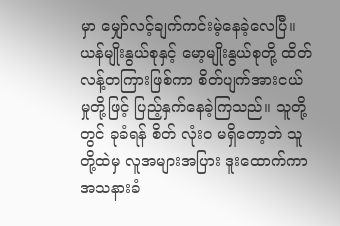မှာ မျှော်လင့်ချက်ကင်းမဲ့နေခဲ့လေပြီ။ ယန်မျိုးနွယ်စုနှင့် မော့မျိုးနွယ်စုတို့ ထိတ်လန့်တကြားဖြစ်ကာ စိတ်ပျက်အားငယ်မှုတို့ဖြင့် ပြည့်နှက်နေခဲ့ကြသည်။ သူတို့တွင် ခုခံရန် စိတ် လုံးဝ မရှိတော့ဘဲ သူတို့ထဲမှ လူအများအပြား ဒူးထောက်ကာ အသနားခံ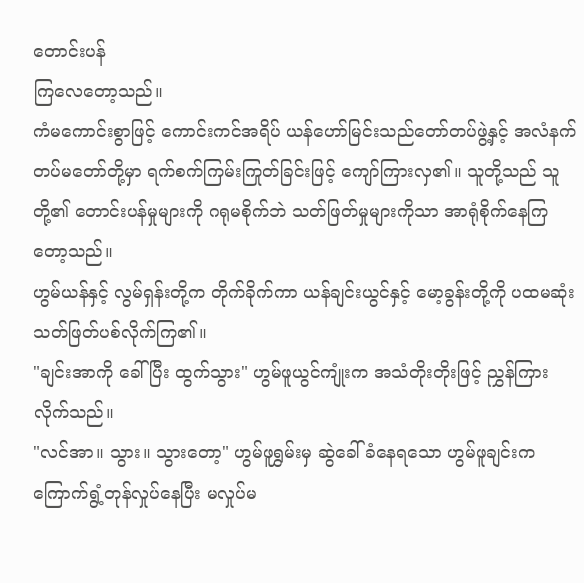တောင်းပန်
ကြလေတော့သည်။
ကံမကောင်းစွာဖြင့် ကောင်းကင်အရိပ် ယန်ဟော်မြင်းသည်တော်တပ်ဖွဲ့နှင့် အလံနက်တပ်မတော်တို့မှာ ရက်စက်ကြမ်းကြုတ်ခြင်းဖြင့် ကျော်ကြားလှ၏။ သူတို့သည် သူတို့၏ တောင်းပန်မှုများကို ဂရုမစိုက်ဘဲ သတ်ဖြတ်မှုများကိုသာ အာရုံစိုက်နေကြတော့သည်။
ဟွမ်ယန်နှင့် လွမ်ရှန်းတို့က တိုက်ခိုက်ကာ ယန်ချင်းယွင်နှင့် မော့ခွန်းတို့ကို ပထမဆုံး သတ်ဖြတ်ပစ်လိုက်ကြ၏။
"ချင်းအာကို ခေါ်ပြီး ထွက်သွား" ဟွမ်ဖူယွင်ကျုံးက အသံတိုးတိုးဖြင့် ညွှန်ကြားလိုက်သည်။
"လင်အာ။ သွား။ သွားတော့" ဟွမ်ဖူရွှမ်းမှ ဆွဲခေါ်ခံနေရသော ဟွမ်ဖူချင်းက ကြောက်ရွံ့တုန်လှုပ်နေပြီး မလှုပ်မ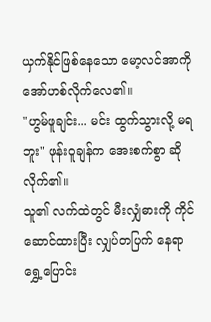ယှက်နိုင်ဖြစ်နေသော မော့လင်အာကို အော်ဟစ်လိုက်လေ၏။
"ဟွမ်ဖူချင်း... မင်း ထွက်သွားလို့ မရဘူး" ဖုန်းဝူချန်က အေးစက်စွာ ဆိုလိုက်၏။
သူ၏ လက်ထဲတွင် မီးလျှံဓားကို ကိုင်ဆောင်ထားပြီး လျှပ်တပြက် နေရာ ရွှေ့ပြောင်း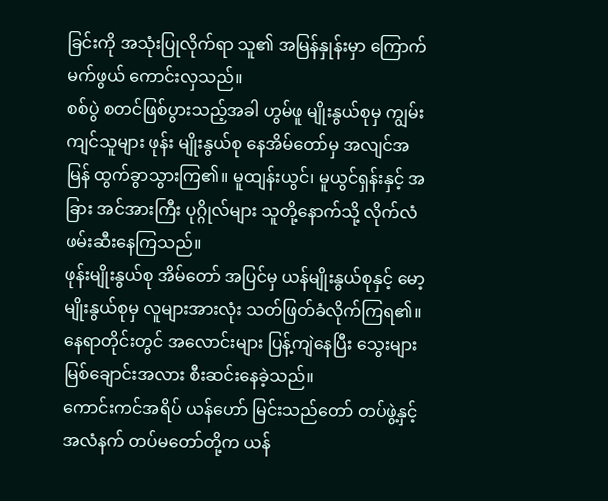ခြင်းကို အသုံးပြုလိုက်ရာ သူ၏ အမြန်နှုန်းမှာ ကြောက်မက်ဖွယ် ကောင်းလှသည်။
စစ်ပွဲ စတင်ဖြစ်ပွားသည့်အခါ ဟွမ်ဖူ မျိုးနွယ်စုမှ ကျွမ်းကျင်သူများ ဖုန်း မျိုးနွယ်စု နေအိမ်တော်မှ အလျင်အမြန် ထွက်ခွာသွားကြ၏။ မူထျန်းယွင်၊ မူယွင်ရှန်းနှင့် အခြား အင်အားကြီး ပုဂ္ဂိုလ်များ သူတို့နောက်သို့ လိုက်လံ ဖမ်းဆီးနေကြသည်။
ဖုန်းမျိုးနွယ်စု အိမ်တော် အပြင်မှ ယန်မျိုးနွယ်စုနှင့် မော့မျိုးနွယ်စုမှ လူများအားလုံး သတ်ဖြတ်ခံလိုက်ကြရ၏။ နေရာတိုင်းတွင် အလောင်းများ ပြန့်ကျဲနေပြီး သွေးများ မြစ်ချောင်းအလား စီးဆင်းနေခဲ့သည်။
ကောင်းကင်အရိပ် ယန်ဟော် မြင်းသည်တော် တပ်ဖွဲ့နှင့် အလံနက် တပ်မတော်တို့က ယန်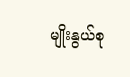မျိုးနွယ်စု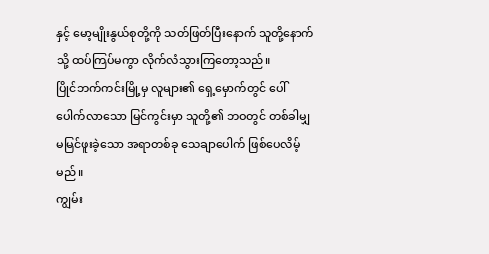နှင့် မော့မျိုးနွယ်စုတို့ကို သတ်ဖြတ်ပြီးနောက် သူတို့နောက်သို့ ထပ်ကြပ်မကွာ လိုက်လံသွားကြတော့သည်။
ပြိုင်ဘက်ကင်းမြို့မှ လူများ၏ ရှေ့မှောက်တွင် ပေါ်ပေါက်လာသော မြင်ကွင်းမှာ သူတို့၏ ဘဝတွင် တစ်ခါမျှ မမြင်ဖူးခဲ့သော အရာတစ်ခု သေချာပေါက် ဖြစ်ပေလိမ့်မည်။
ကျွမ်း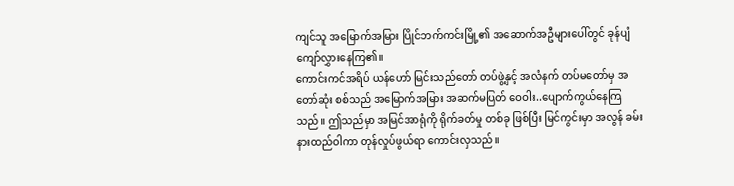ကျင်သူ အမြောက်အမြား ပြိုင်ဘက်ကင်းမြို့၏ အဆောက်အဦများပေါ်တွင် ခုန်ပျံကျော်လွှားနေကြ၏။
ကောင်းကင်အရိပ် ယန်ဟော် မြင်းသည်တော် တပ်ဖွဲ့နှင့် အလံနက် တပ်မတော်မှ အတော်ဆုံး စစ်သည် အမြောက်အမြား အဆက်မပြတ် ဝေဝါး..ပျောက်ကွယ်နေကြသည်။ ဤသည်မှာ အမြင်အာရုံကို ရိုက်ခတ်မှု တစ်ခု ဖြစ်ပြီး မြင်ကွင်းမှာ အလွန် ခမ်းနားထည်ဝါကာ တုန်လှုပ်ဖွယ်ရာ ကောင်းလှသည်။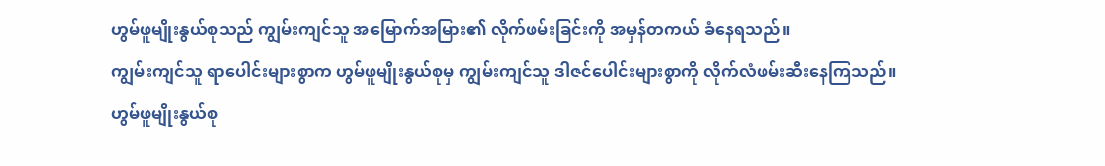ဟွမ်ဖူမျိုးနွယ်စုသည် ကျွမ်းကျင်သူ အမြောက်အမြား၏ လိုက်ဖမ်းခြင်းကို အမှန်တကယ် ခံနေရသည်။
ကျွမ်းကျင်သူ ရာပေါင်းများစွာက ဟွမ်ဖူမျိုးနွယ်စုမှ ကျွမ်းကျင်သူ ဒါဇင်ပေါင်းများစွာကို လိုက်လံဖမ်းဆီးနေကြသည်။
ဟွမ်ဖူမျိုးနွယ်စု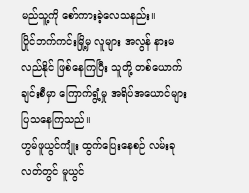မည်သူ့ကို စော်ကားခဲ့လေသနည်း။
ပြိုင်ဘက်ကင်းမြို့မှ လူများ အလွန် နားမလည်နိုင် ဖြစ်နေကြပြီး သူတို့ တစ်ယောက်ချင်းစီမှာ ကြောက်ရွံ့မှု အရိပ်အယောင်များ ပြသနေကြသည်။
ဟွမ်ဖူယွင်ကျုံး ထွက်ပြေးနေစဉ် လမ်းခုလတ်တွင် မူယွင်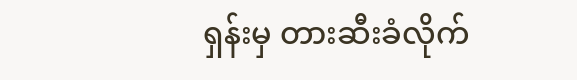ရှန်းမှ တားဆီးခံလိုက်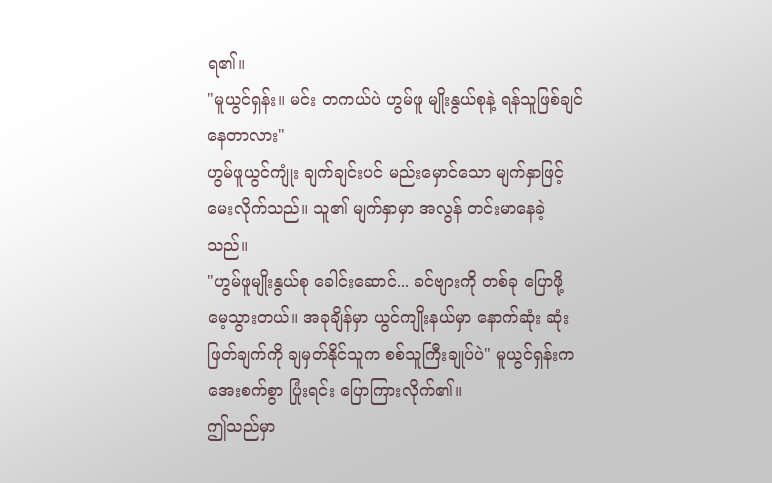ရ၏။
"မူယွင်ရှန်း။ မင်း တကယ်ပဲ ဟွမ်ဖူ မျိုးနွယ်စုနဲ့ ရန်သူဖြစ်ချင်နေတာလား"
ဟွမ်ဖူယွင်ကျုံး ချက်ချင်းပင် မည်းမှောင်သော မျက်နှာဖြင့် မေးလိုက်သည်။ သူ၏ မျက်နှာမှာ အလွန် တင်းမာနေခဲ့သည်။
"ဟွမ်ဖူမျိုးနွယ်စု ခေါင်းဆောင်... ခင်ဗျားကို တစ်ခု ပြောဖို့ မေ့သွားတယ်။ အခုချိန်မှာ ယွင်ကျိုးနယ်မှာ နောက်ဆုံး ဆုံးဖြတ်ချက်ကို ချမှတ်နိုင်သူက စစ်သူကြီးချုပ်ပဲ" မူယွင်ရှန်းက အေးစက်စွာ ပြုံးရင်း ပြောကြားလိုက်၏။
ဤသည်မှာ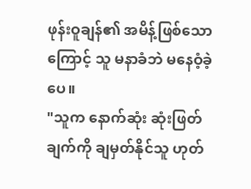ဖုန်းဝူချန်၏ အမိန့်ဖြစ်သောကြောင့် သူ မနာခံဘဲ မနေဝံ့ခဲ့ပေ။
"သူက နောက်ဆုံး ဆုံးဖြတ်ချက်ကို ချမှတ်နိုင်သူ ဟုတ်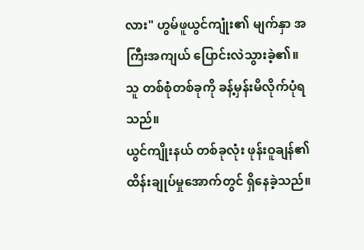လား" ဟွမ်ဖူယွင်ကျုံး၏ မျက်နှာ အကြီးအကျယ် ပြောင်းလဲသွားခဲ့၏။ သူ တစ်စုံတစ်ခုကို ခန့်မှန်းမိလိုက်ပုံရသည်။
ယွင်ကျိုးနယ် တစ်ခုလုံး ဖုန်းဝူချန်၏ ထိန်းချုပ်မှုအောက်တွင် ရှိနေခဲ့သည်။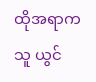ထိုအရာက သူ ယွင်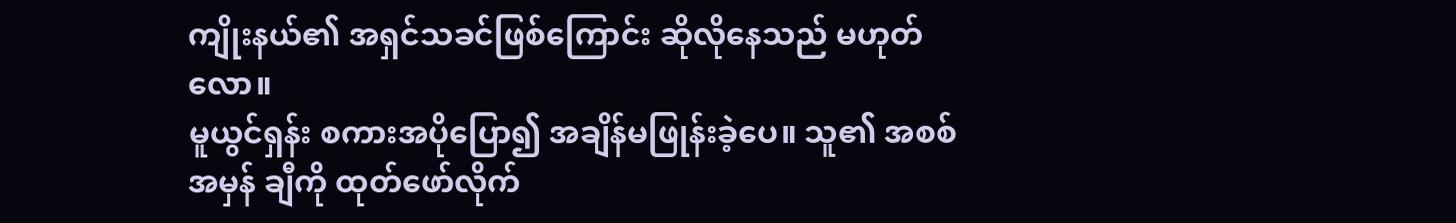ကျိုးနယ်၏ အရှင်သခင်ဖြစ်ကြောင်း ဆိုလိုနေသည် မဟုတ်လော။
မူယွင်ရှန်း စကားအပိုပြော၍ အချိန်မဖြုန်းခဲ့ပေ။ သူ၏ အစစ်အမှန် ချီကို ထုတ်ဖော်လိုက်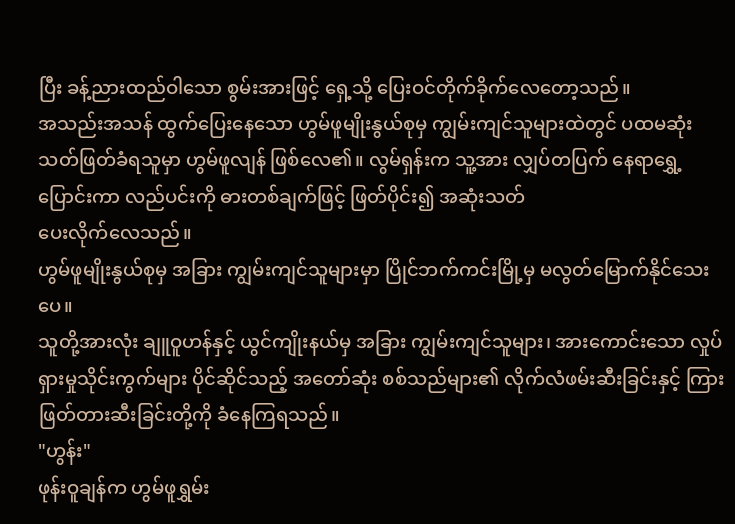ပြီး ခန့်ညားထည်ဝါသော စွမ်းအားဖြင့် ရှေ့သို့ ပြေးဝင်တိုက်ခိုက်လေတော့သည်။
အသည်းအသန် ထွက်ပြေးနေသော ဟွမ်ဖူမျိုးနွယ်စုမှ ကျွမ်းကျင်သူများထဲတွင် ပထမဆုံး သတ်ဖြတ်ခံရသူမှာ ဟွမ်ဖူလျန် ဖြစ်လေ၏။ လွမ်ရှန်းက သူ့အား လျှပ်တပြက် နေရာရွှေ့ပြောင်းကာ လည်ပင်းကို ဓားတစ်ချက်ဖြင့် ဖြတ်ပိုင်း၍ အဆုံးသတ်
ပေးလိုက်လေသည်။
ဟွမ်ဖူမျိုးနွယ်စုမှ အခြား ကျွမ်းကျင်သူများမှာ ပြိုင်ဘက်ကင်းမြို့မှ မလွတ်မြောက်နိုင်သေးပေ။
သူတို့အားလုံး ချူဝူဟန်နှင့် ယွင်ကျိုးနယ်မှ အခြား ကျွမ်းကျင်သူများ၊ အားကောင်းသော လှုပ်ရှားမှုသိုင်းကွက်များ ပိုင်ဆိုင်သည့် အတော်ဆုံး စစ်သည်များ၏ လိုက်လံဖမ်းဆီးခြင်းနှင့် ကြားဖြတ်တားဆီးခြင်းတို့ကို ခံနေကြရသည်။
"ဟွန်း"
ဖုန်းဝူချန်က ဟွမ်ဖူရွှမ်း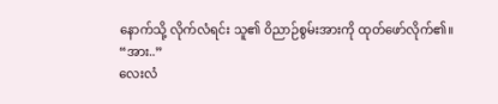နောက်သို့ လိုက်လံရင်း သူ၏ ဝိညာဉ်စွမ်းအားကို ထုတ်ဖော်လိုက်၏။
“အား..”
လေးလံ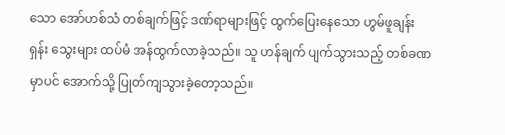သော အော်ဟစ်သံ တစ်ချက်ဖြင့် ဒဏ်ရာများဖြင့် ထွက်ပြေးနေသော ဟွမ်ဖူချန်းရှန်း သွေးများ ထပ်မံ အန်ထွက်လာခဲ့သည်။ သူ ဟန်ချက် ပျက်သွားသည့် တစ်ခဏမှာပင် အောက်သို့ ပြုတ်ကျသွားခဲ့တော့သည်။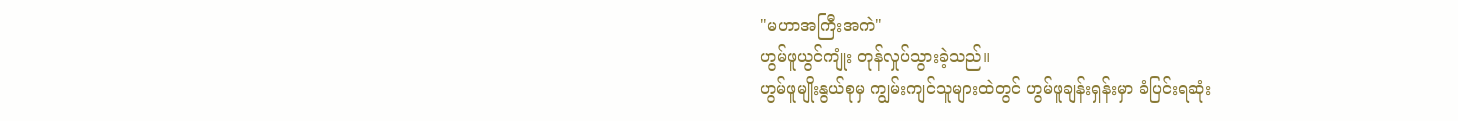"မဟာအကြီးအကဲ"
ဟွမ်ဖူယွင်ကျုံး တုန်လှုပ်သွားခဲ့သည်။
ဟွမ်ဖူမျိုးနွယ်စုမှ ကျွမ်းကျင်သူများထဲတွင် ဟွမ်ဖူချန်းရှန်းမှာ ခံပြင်းရဆုံး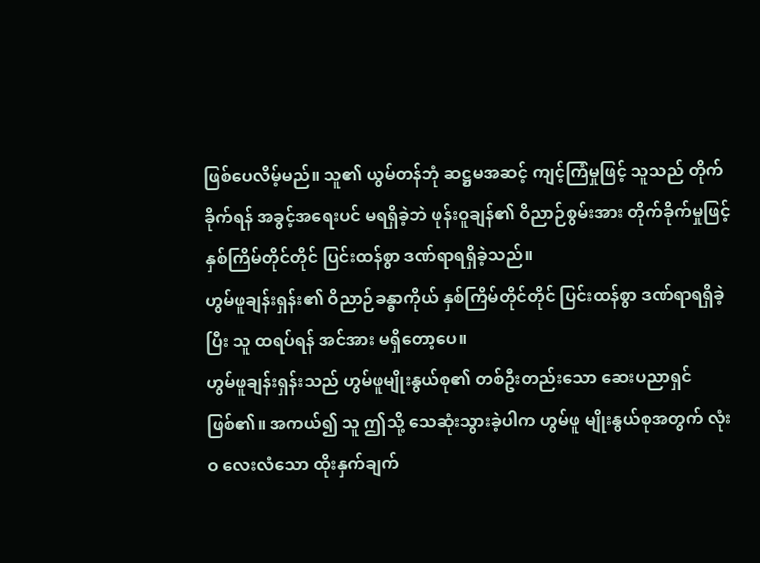ဖြစ်ပေလိမ့်မည်။ သူ၏ ယွမ်တန်ဘုံ ဆဋ္ဌမအဆင့် ကျင့်ကြံမှုဖြင့် သူသည် တိုက်ခိုက်ရန် အခွင့်အရေးပင် မရရှိခဲ့ဘဲ ဖုန်းဝူချန်၏ ဝိညာဉ်စွမ်းအား တိုက်ခိုက်မှုဖြင့် နှစ်ကြိမ်တိုင်တိုင် ပြင်းထန်စွာ ဒဏ်ရာရရှိခဲ့သည်။
ဟွမ်ဖူချန်းရှန်း၏ ဝိညာဉ်ခန္ဓာကိုယ် နှစ်ကြိမ်တိုင်တိုင် ပြင်းထန်စွာ ဒဏ်ရာရရှိခဲ့ပြီး သူ ထရပ်ရန် အင်အား မရှိတော့ပေ။
ဟွမ်ဖူချန်းရှန်းသည် ဟွမ်ဖူမျိုးနွယ်စု၏ တစ်ဦးတည်းသော ဆေးပညာရှင် ဖြစ်၏။ အကယ်၍ သူ ဤသို့ သေဆုံးသွားခဲ့ပါက ဟွမ်ဖူ မျိုးနွယ်စုအတွက် လုံးဝ လေးလံသော ထိုးနှက်ချက်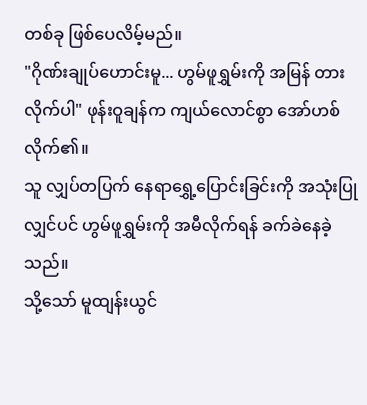တစ်ခု ဖြစ်ပေလိမ့်မည်။
"ဂိုဏ်းချုပ်ဟောင်းမူ... ဟွမ်ဖူရွှမ်းကို အမြန် တားလိုက်ပါ" ဖုန်းဝူချန်က ကျယ်လောင်စွာ အော်ဟစ်လိုက်၏။
သူ လျှပ်တပြက် နေရာရွှေ့ပြောင်းခြင်းကို အသုံးပြုလျှင်ပင် ဟွမ်ဖူရွှမ်းကို အမီလိုက်ရန် ခက်ခဲနေခဲ့သည်။
သို့သော် မူထျန်းယွင်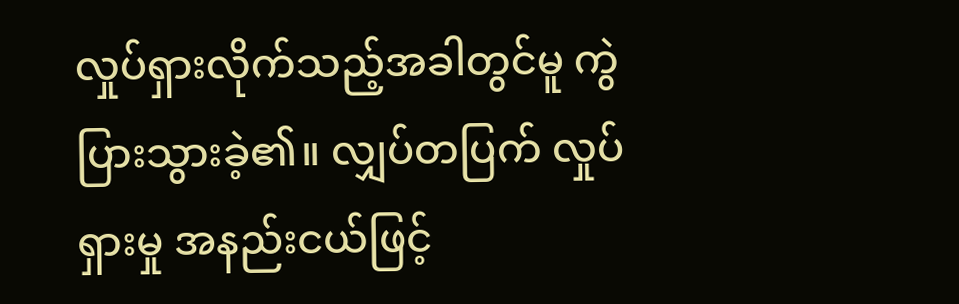လှုပ်ရှားလိုက်သည့်အခါတွင်မူ ကွဲပြားသွားခဲ့၏။ လျှပ်တပြက် လှုပ်ရှားမှု အနည်းငယ်ဖြင့်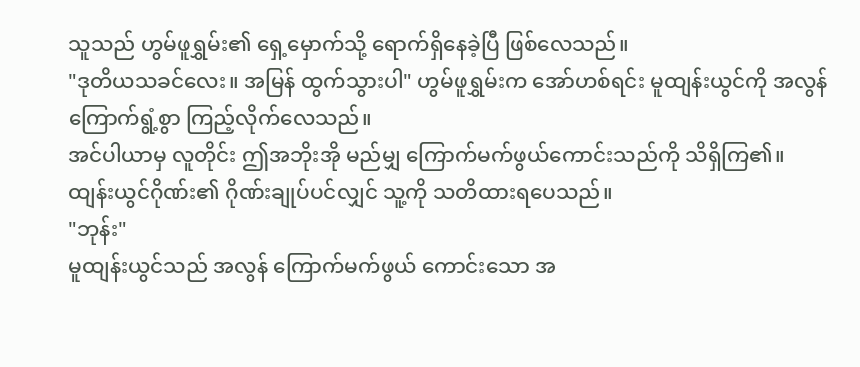သူသည် ဟွမ်ဖူရွှမ်း၏ ရှေ့မှောက်သို့ ရောက်ရှိနေခဲ့ပြီ ဖြစ်လေသည်။
"ဒုတိယသခင်လေး။ အမြန် ထွက်သွားပါ" ဟွမ်ဖူရွှမ်းက အော်ဟစ်ရင်း မူထျန်းယွင်ကို အလွန် ကြောက်ရွံ့စွာ ကြည့်လိုက်လေသည်။
အင်ပါယာမှ လူတိုင်း ဤအဘိုးအို မည်မျှ ကြောက်မက်ဖွယ်ကောင်းသည်ကို သိရှိကြ၏။
ထျန်းယွင်ဂိုဏ်း၏ ဂိုဏ်းချုပ်ပင်လျှင် သူ့ကို သတိထားရပေသည်။
"ဘုန်း"
မူထျန်းယွင်သည် အလွန် ကြောက်မက်ဖွယ် ကောင်းသော အ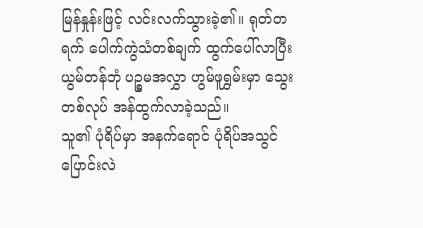မြန်နှုန်းဖြင့် လင်းလက်သွားခဲ့၏။ ရုတ်တရက် ပေါက်ကွဲသံတစ်ချက် ထွက်ပေါ်လာပြီး ယွမ်တန်ဘုံ ပဉ္စမအလွှာ ဟွမ်ဖူရွှမ်းမှာ သွေးတစ်လုပ် အန်ထွက်လာခဲ့သည်။
သူ၏ ပုံရိပ်မှာ အနက်ရောင် ပုံရိပ်အသွင် ပြောင်းလဲ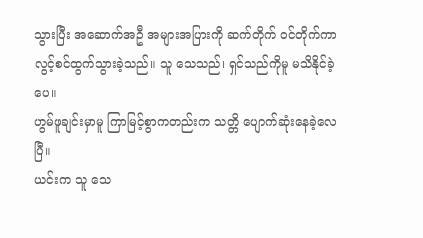သွားပြီး အဆောက်အဦ အများအပြားကို ဆက်တိုက် ဝင်တိုက်ကာ လွင့်စင်ထွက်သွားခဲ့သည်။ သူ သေသည်၊ ရှင်သည်ကိုမူ မသိနိုင်ခဲ့ပေ။
ဟွမ်ဖူချင်းမှာမူ ကြာမြင့်စွာကတည်းက သတ္တိ ပျောက်ဆုံးနေခဲ့လေပြီ။
ယင်းက သူ သေ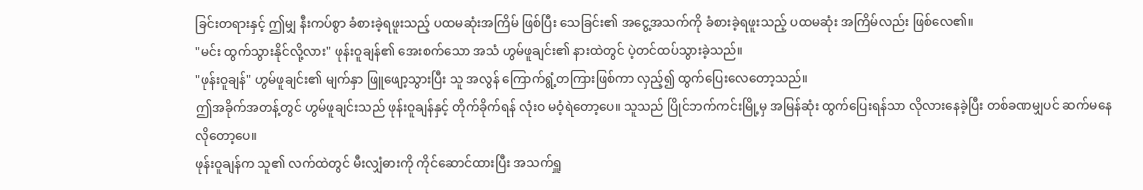ခြင်းတရားနှင့် ဤမျှ နီးကပ်စွာ ခံစားခဲ့ရဖူးသည့် ပထမဆုံးအကြိမ် ဖြစ်ပြီး သေခြင်း၏ အငွေ့အသက်ကို ခံစားခဲ့ရဖူးသည့် ပထမဆုံး အကြိမ်လည်း ဖြစ်လေ၏။
"မင်း ထွက်သွားနိုင်လို့လား" ဖုန်းဝူချန်၏ အေးစက်သော အသံ ဟွမ်ဖူချင်း၏ နားထဲတွင် ပဲ့တင်ထပ်သွားခဲ့သည်။
"ဖုန်းဝူချန်" ဟွမ်ဖူချင်း၏ မျက်နှာ ဖြူဖျော့သွားပြီး သူ အလွန် ကြောက်ရွံ့တကြားဖြစ်ကာ လှည့်၍ ထွက်ပြေးလေတော့သည်။
ဤအခိုက်အတန့်တွင် ဟွမ်ဖူချင်းသည် ဖုန်းဝူချန်နှင့် တိုက်ခိုက်ရန် လုံးဝ မဝံ့ရဲတော့ပေ။ သူသည် ပြိုင်ဘက်ကင်းမြို့မှ အမြန်ဆုံး ထွက်ပြေးရန်သာ လိုလားနေခဲ့ပြီး တစ်ခဏမျှပင် ဆက်မနေလိုတော့ပေ။
ဖုန်းဝူချန်က သူ၏ လက်ထဲတွင် မီးလျှံဓားကို ကိုင်ဆောင်ထားပြီး အသက်ရှူ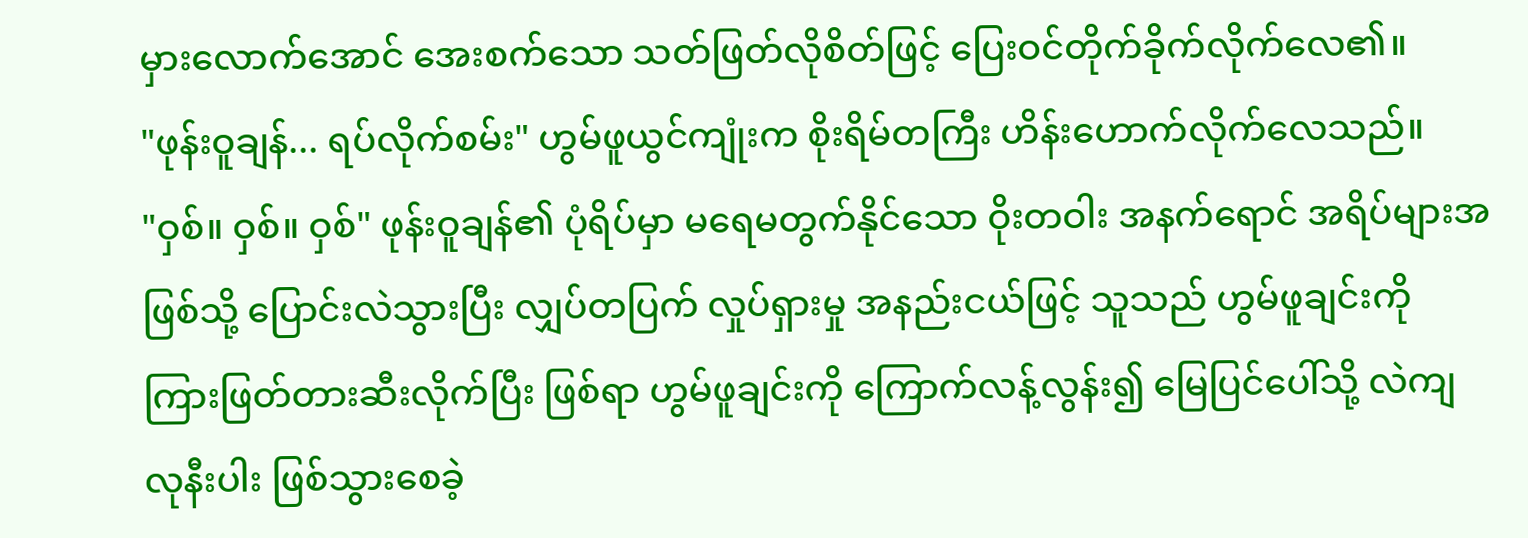မှားလောက်အောင် အေးစက်သော သတ်ဖြတ်လိုစိတ်ဖြင့် ပြေးဝင်တိုက်ခိုက်လိုက်လေ၏။
"ဖုန်းဝူချန်... ရပ်လိုက်စမ်း" ဟွမ်ဖူယွင်ကျုံးက စိုးရိမ်တကြီး ဟိန်းဟောက်လိုက်လေသည်။
"ဝှစ်။ ဝှစ်။ ဝှစ်" ဖုန်းဝူချန်၏ ပုံရိပ်မှာ မရေမတွက်နိုင်သော ဝိုးတဝါး အနက်ရောင် အရိပ်များအဖြစ်သို့ ပြောင်းလဲသွားပြီး လျှပ်တပြက် လှုပ်ရှားမှု အနည်းငယ်ဖြင့် သူသည် ဟွမ်ဖူချင်းကို ကြားဖြတ်တားဆီးလိုက်ပြီး ဖြစ်ရာ ဟွမ်ဖူချင်းကို ကြောက်လန့်လွန်း၍ မြေပြင်ပေါ်သို့ လဲကျလုနီးပါး ဖြစ်သွားစေခဲ့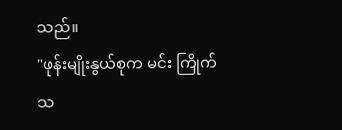သည်။
"ဖုန်းမျိုးနွယ်စုက မင်း ကြိုက်သ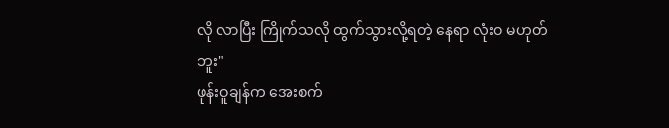လို လာပြီး ကြိုက်သလို ထွက်သွားလို့ရတဲ့ နေရာ လုံးဝ မဟုတ်ဘူး"
ဖုန်းဝူချန်က အေးစက်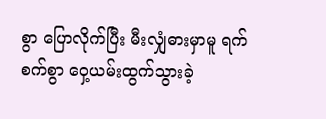စွာ ပြောလိုက်ပြီး မီးလျှံဓားမှာမူ ရက်စက်စွာ ဝှေ့ယမ်းထွက်သွားခဲ့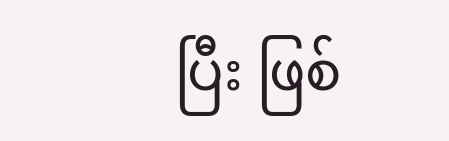ပြီး ဖြစ်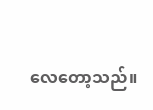လေတော့သည်။